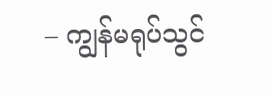– ကျွန်မရုပ်သွင်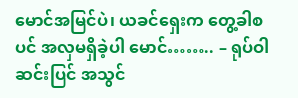မောင်အမြင်ပဲ၊ ယခင်ရှေးက တွေ့ခါစပင် အလှမရှိခဲ့ပါ မောင်…….. – ရုပ်ဝါဆင်းပြင် အသွင်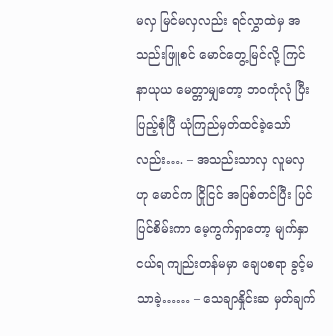မလှ မြင်မလှလည်း ရင်လွှာထဲမှ အသည်းဖြူစင် မောင်တွေ့မြင်လို့ ကြင်နာယုယ မေတ္တာမျှတော့ ဘဝကုံလုံ ပြီးပြည့်စုံပြီ ယုံကြည်မှတ်ထင်ခဲ့သော်လည်း…. – အသည်းသာလှ လူမလှဟု မောင်က ငြိုငြင် အပြစ်တင်ပြီး ပြင်ပြင်စိမ်းကာ မေ့ကွက်ရှာတော့ မျက်နှာငယ်ရ ကျည်းတန်မမှာ ချေပစရာ ခွင့်မသာခဲ့…… – သေချာနှိုင်းဆ မှတ်ချက်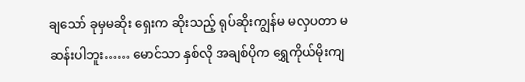ချသော် ခုမှမဆိုး ရှေးက ဆိုးသည့် ရုပ်ဆိုးကျွန်မ မလှပတာ မဆန်းပါဘူး…… မောင်သာ နှစ်လို အချစ်ပိုက ရွှေကိုယ်မိုးကျ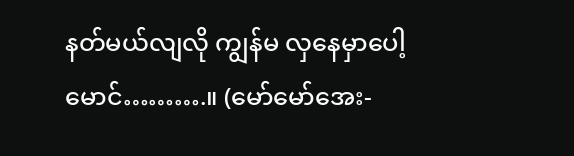နတ်မယ်လျလို ကျွန်မ လှနေမှာပေါ့ မောင်……….။ (မော်မော်အေး-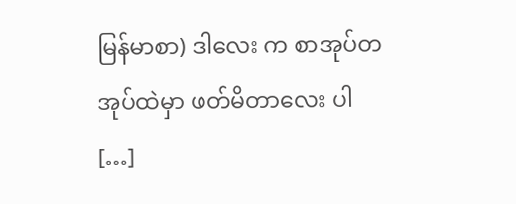မြန်မာစာ) ဒါလေး က စာအုပ်တအုပ်ထဲမှာ ဖတ်မိတာလေး ပါ […]